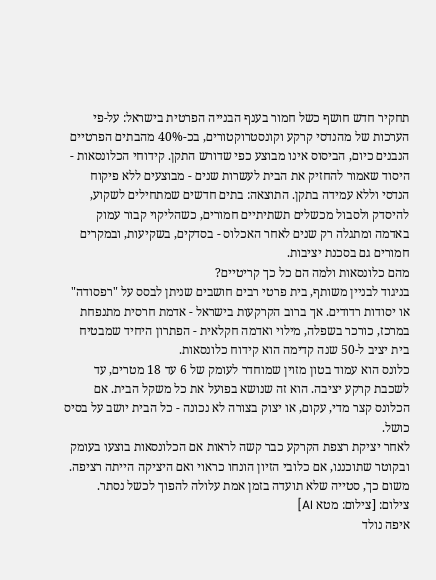תחקיר חדש חושף כשל חמור בענף הבנייה הפרטית בישראל: על-פי הערכות של מהנדסי קרקע וקונסטרוקטורים, בכ-40% מהבתים הפרטיים הנבנים כיום, הביסוס אינו מבוצע כפי שדורש התקן. קידוחי הכלונסאות - היסוד שאמור להחזיק את הבית לעשרות שנים - מבוצעים ללא פיקוח הנדסי וללא עמידה בתקן. התוצאה: בתים חדשים שמתחילים לשקוע, להיסדק ולסבול מכשלים תשתיתיים חמורים, כשהליקוי קבור עמוק באדמה ומתגלה רק שנים לאחר האכלוס - בסדקים, בשקיעות, ובמקרים חמורים גם בסכנת יציבות.
מהם כלונסאות ולמה הם כל כך קריטיים?
בניגוד לבניין משותף, בית פרטי רבים חושבים שניתן לבסס על "רפסודה" או יסודות רדודים. אך ברוב הקרקעות בישראל - אדמת חרסית מתנפחת במרכז, כורכר בשפלה, מילוי ואדמה חקלאית - הפתרון היחיד שמבטיח בית יציב ל-50 שנה קדימה הוא קידוח כלונסאות.
כלונס הוא עמוד בטון מזוין שמוחדר לעומק של 6 עד 18 מטרים, עד לשכבת קרקע יציבה. הוא זה שנושא בפועל את כל משקל הבית. אם הכלונס קצר מדי, עקום, או יצוק בצורה לא נכונה - כל הבית יושב על בסיס כושל.
לאחר יציקת רצפת הקרקע כבר קשה לראות אם הכלונסאות בוצעו בעומק ובקוטר שתוכננו, אם כלובי הזיון הונחו כראוי ואם היציקה הייתה רציפה. משום כך, סטייה שלא תועדה בזמן אמת עלולה להפוך לכשל נסתר.
צילום: [צילום: מטא AI]
איפה נולד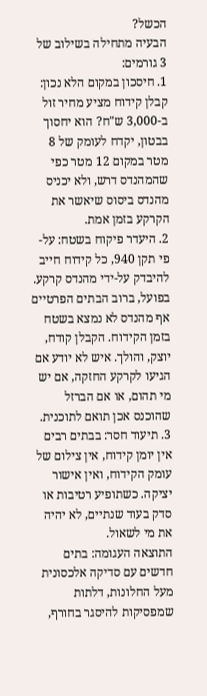הכשל?
הבעיה מתחילה בשילוב של 3 גורמים:
1. חיסכון במקום הלא נכון: קבלן קידוח מציע מחיר זול ב-3,000 ש"ח? הוא יחסוך בבטון, יקדח לעומק של 8 מטר במקום 12 מטר כפי שהמהנדס דרש, ולא יכניס מהנדס ביסוס שיאשר את הקרקע בזמן אמת.
2. היעדר פיקוח בשטח: על-פי תקן 940, כל קידוח חייב להיבדק על-ידי מהנדס קרקע. בפועל, ברוב הבתים הפרטיים אף מהנדס לא נמצא בשטח בזמן הקידוח. הקבלן קודח, יוצק, והולך. איש לא יודע אם הגיעו לקרקע החזקה, אם יש מי תהום, או אם הברזל שהוכנס אכן תואם לתוכנית.
3. תיעוד חסר: בבתים רבים אין יומן קידוח, אין צילום של עומק הקידוח, ואין אישור יציקה. כשתופיע רטיבות או סדק בעוד שנתיים, לא יהיה את מי לשאול.
התוצאה העגומה: בתים חדשים עם סדיקה אלכסונית מעל החלונות, דלתות שמפסיקות להיסגר בחורף,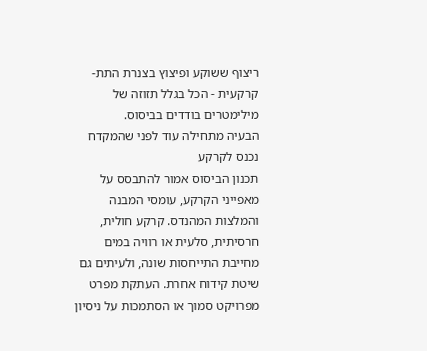ריצוף ששוקע ופיצוץ בצנרת התת-קרקעית - הכל בגלל תזוזה של מילימטרים בודדים בביסוס.
הבעיה מתחילה עוד לפני שהמקדח נכנס לקרקע
תכנון הביסוס אמור להתבסס על מאפייני הקרקע, עומסי המבנה והמלצות המהנדס. קרקע חולית, חרסיתית, סלעית או רוויה במים מחייבת התייחסות שונה, ולעיתים גם שיטת קידוח אחרת. העתקת מפרט מפרויקט סמוך או הסתמכות על ניסיון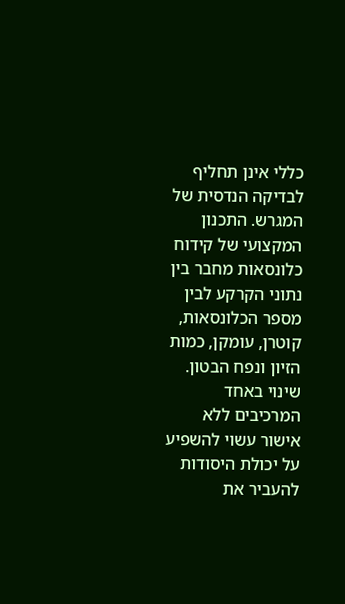כללי אינן תחליף לבדיקה הנדסית של המגרש. התכנון המקצועי של קידוח כלונסאות מחבר בין נתוני הקרקע לבין מספר הכלונסאות, קוטרן, עומקן, כמות הזיון ונפח הבטון. שינוי באחד המרכיבים ללא אישור עשוי להשפיע על יכולת היסודות להעביר את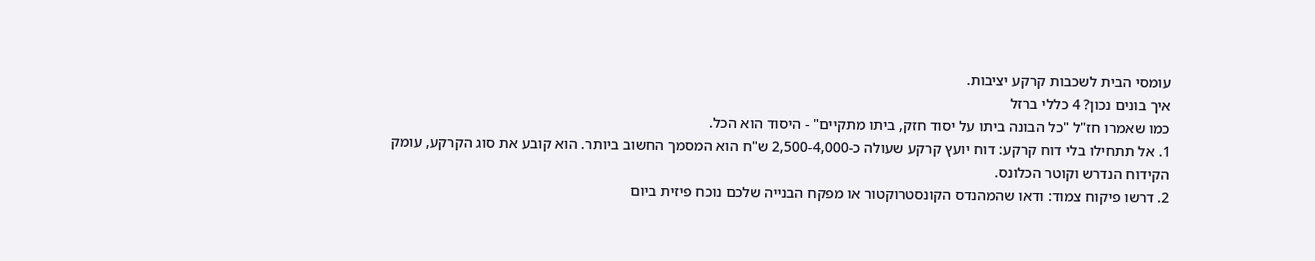עומסי הבית לשכבות קרקע יציבות.
איך בונים נכון? 4 כללי ברזל
כמו שאמרו חז"ל "כל הבונה ביתו על יסוד חזק, ביתו מתקיים" - היסוד הוא הכל.
1. אל תתחילו בלי דוח קרקע: דוח יועץ קרקע שעולה כ-2,500-4,000 ש"ח הוא המסמך החשוב ביותר. הוא קובע את סוג הקרקע, עומק הקידוח הנדרש וקוטר הכלונס.
2. דרשו פיקוח צמוד: ודאו שהמהנדס הקונסטרוקטור או מפקח הבנייה שלכם נוכח פיזית ביום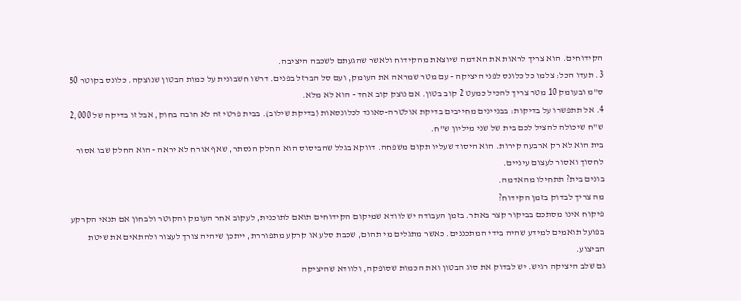הקידוחים. הוא צריך לראות את האדמה שיוצאת מהקידוח ולאשר שהגעתם לשכבה היציבה.
3. תעדו הכל: צלמו כל כלונס לפני היציקה - עם מטר שמראה את העומק, ועם סל הברזל בפנים. דרשו חשבונית על כמות הבטון שנוצקה. כלונס בקוטר 50 ס"מ ובעומק 10 מטר צריך להכיל כמעט 2 קוב בטון. אם נוצק קוב אחד - הוא לא מלא.
4. אל תתפשרו על בדיקות: בבניינים מחייבים בדיקת אולטרה-סאונד לכלונסאות (בדיקת שילוב). בבית פרטי זה לא חובה בחוק, אבל זו בדיקה של 2,000 ש"ח שיכולה להציל לכם בית של שני מיליון ש"ח.
בית הוא לא רק ארבעה קירות. הוא היסוד שעליו תקום משפחה. דווקא בגלל שהביסוס הוא החלק הנסתר, שאף אורח לא יראה - הוא החלק שבו אסור לחסוך ואסור לעצום עיניים.
בונים בית? תתחילו מהאדמה.
מה צריך לבדוק בזמן הקידוח?
פיקוח אינו מסתכם בביקור קצר באתר. בזמן העבודה יש לוודא שמיקום הקידוחים תואם לתוכנית, לעקוב אחר העומק והקוטר ולבחון אם תנאי הקרקע בפועל תואמים למידע שהיה בידי המתכננים. כאשר מתגלים מי תהום, שכבת סלע או קרקע מתפוררת, ייתכן שיהיה צורך לעצור ולהתאים את שיטת הביצוע.
גם שלב היציקה רגיש. יש לבדוק את סוג הבטון ואת הכמות שסופקה, ולוודא שהיציקה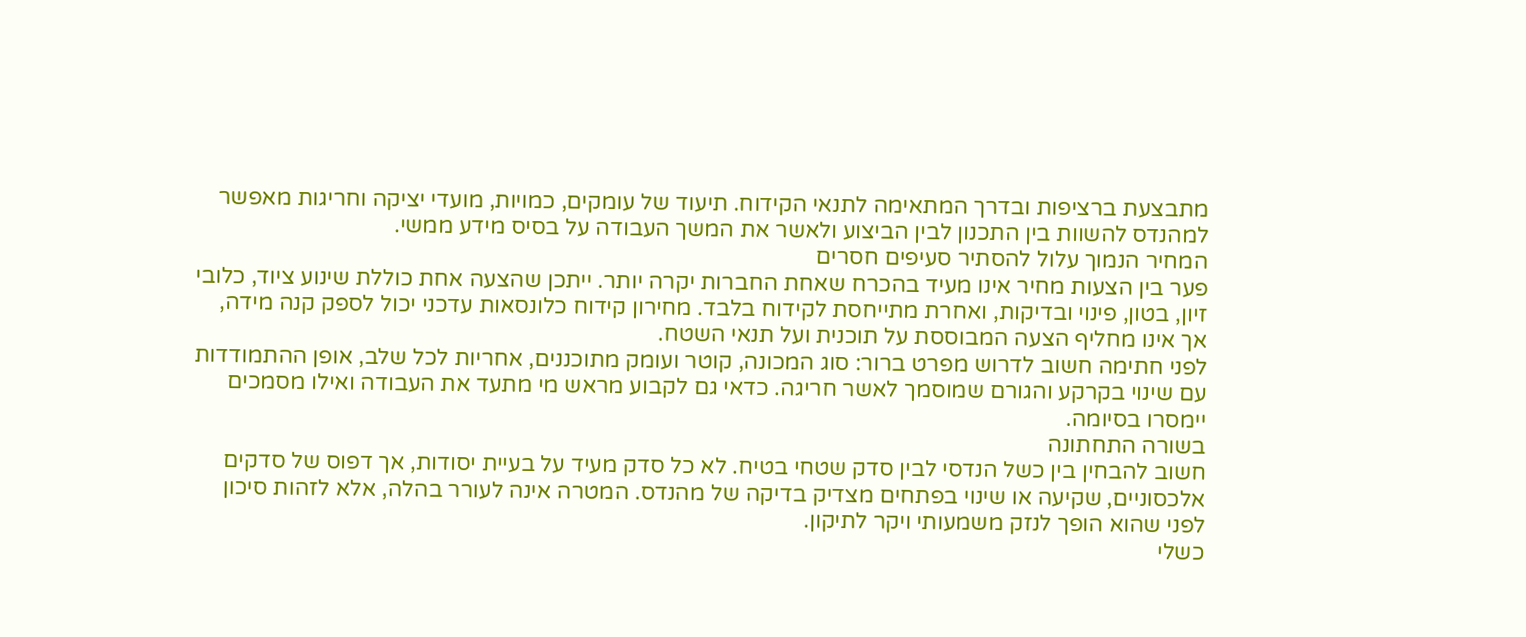מתבצעת ברציפות ובדרך המתאימה לתנאי הקידוח. תיעוד של עומקים, כמויות, מועדי יציקה וחריגות מאפשר למהנדס להשוות בין התכנון לבין הביצוע ולאשר את המשך העבודה על בסיס מידע ממשי.
המחיר הנמוך עלול להסתיר סעיפים חסרים
פער בין הצעות מחיר אינו מעיד בהכרח שאחת החברות יקרה יותר. ייתכן שהצעה אחת כוללת שינוע ציוד, כלובי זיון, בטון, פינוי ובדיקות, ואחרת מתייחסת לקידוח בלבד. מחירון קידוח כלונסאות עדכני יכול לספק קנה מידה, אך אינו מחליף הצעה המבוססת על תוכנית ועל תנאי השטח.
לפני חתימה חשוב לדרוש מפרט ברור: סוג המכונה, קוטר ועומק מתוכננים, אחריות לכל שלב, אופן ההתמודדות עם שינוי בקרקע והגורם שמוסמך לאשר חריגה. כדאי גם לקבוע מראש מי מתעד את העבודה ואילו מסמכים יימסרו בסיומה.
בשורה התחתונה
חשוב להבחין בין כשל הנדסי לבין סדק שטחי בטיח. לא כל סדק מעיד על בעיית יסודות, אך דפוס של סדקים אלכסוניים, שקיעה או שינוי בפתחים מצדיק בדיקה של מהנדס. המטרה אינה לעורר בהלה, אלא לזהות סיכון לפני שהוא הופך לנזק משמעותי ויקר לתיקון.
כשלי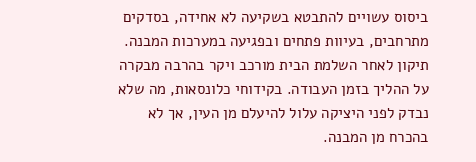ביסוס עשויים להתבטא בשקיעה לא אחידה, בסדקים מתרחבים, בעיוות פתחים ובפגיעה במערכות המבנה. תיקון לאחר השלמת הבית מורכב ויקר בהרבה מבקרה על ההליך בזמן העבודה. בקידוחי כלונסאות, מה שלא נבדק לפני היציקה עלול להיעלם מן העין, אך לא בהכרח מן המבנה.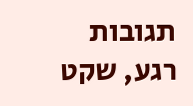תגובות
רגע, שקט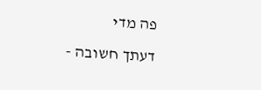פה מדי
דעתך חשובה -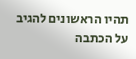תהיו הראשונים להגיב על הכתבה